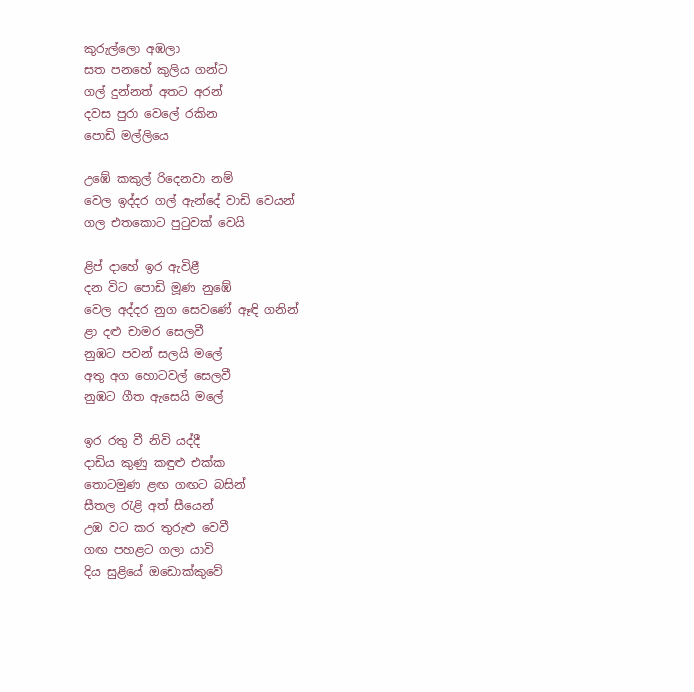කුරුල්ලො අඹලා
සත පනහේ කුලිය ගන්ට
ගල් දුන්නත් අතට අරන්
දවස පුරා වෙලේ රකින
පොඩි මල්ලියෙ

උඹේ කකුල් රිදෙනවා නම්
වෙල ඉද්දර ගල් ඇන්දේ වාඩි වෙයන්
ගල එතකොට පුටුවක් වෙයි

ළිප් දාහේ ඉර ඇවිළී
දන විට පොඩි මූණ නුඹේ
වෙල අද්දර නුග සෙවණේ ඈඳි ගනින්
ළා දළු චාමර සෙලවී
නුඹට පවන් සලයි මලේ
අතු අග හොටවල් සෙලවී
නුඹට ගීත ඇසෙයි මලේ

ඉර රතු වී නිවි යද්දී
දාඩිය කුණු කඳුළු එක්ක
තොටමුණ ළඟ ගඟට බසින්
සීතල රැළි අත් සීයෙන්
උඹ වට කර තුරුළු වෙවී
ගඟ පහළට ගලා යාවි
දිය සුළියේ ඔඩොක්කුවේ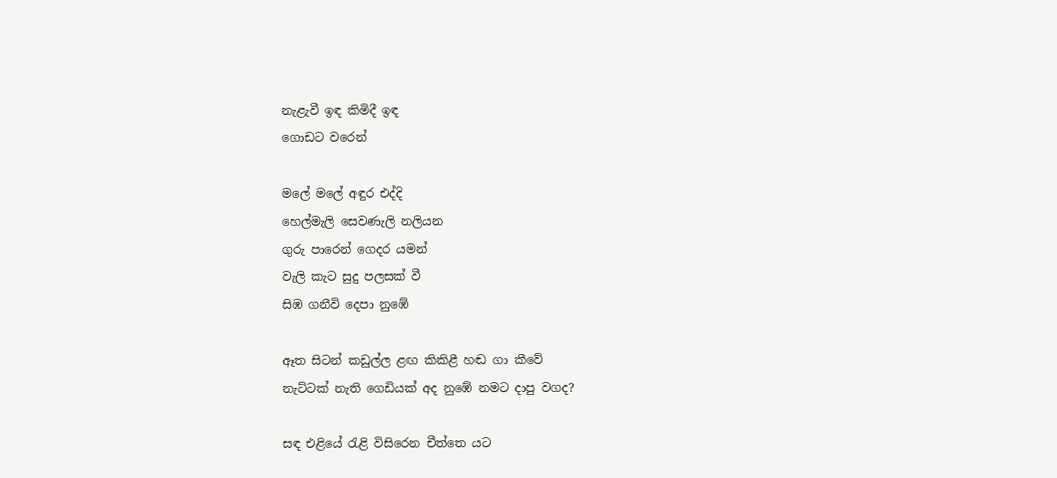නැළැවී ඉඳ කිමිදී ඉඳ
ගොඩට වරෙන්

මලේ මලේ අඳුර එද්දි
හෙල්මැලි සෙවණැලි නලියන
ගුරු පාරෙන් ගෙදර යමන්
වැලි කැට සුදු පලසක් වී
සිඹ ගනීවි දෙපා නුඹේ

ඈත සිටන් කඩුල්ල ළඟ කිකිළී හඬ ගා කීවේ
නැට්ටක් නැති ගෙඩියක් අද නුඹේ නමට දාපු වගද?

සඳ එළියේ රැළි විසිරෙන චීත්තෙ යට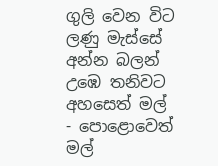ගුලි වෙන විට ලණු මැස්සේ
අන්න බලන් උඹෙ තනිවට
අහසෙත් මල් - පොළොවෙත් මල්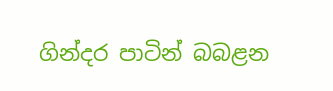ගින්දර පාටින් බබළන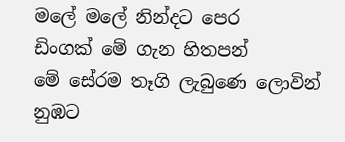මලේ මලේ නින්දට පෙර
ඩිංගක් මේ ගැන හිතපන්
මේ සේරම තෑගි ලැබුණෙ ලොවින් නුඹට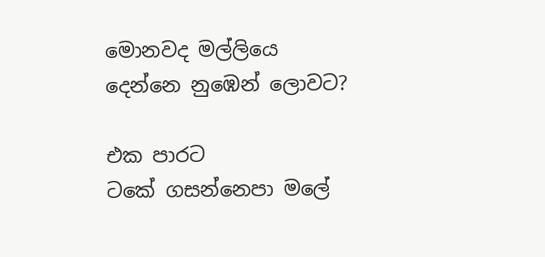මොනවද මල්ලියෙ දෙන්නෙ නුඹෙන් ලොවට?

එක පාරට
ටකේ ගසන්නෙපා මලේ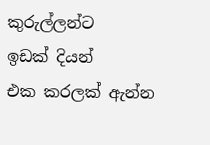කුරුල්ලන්ට
ඉඩක් දියන්
එක කරලක් ඇන්න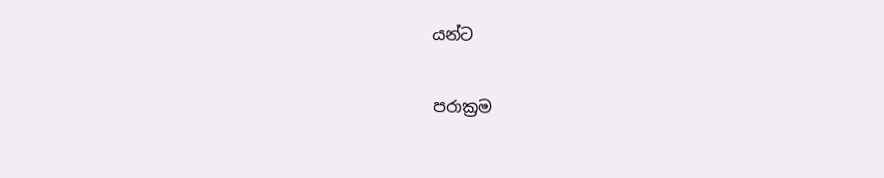යන්ට

පරාක්‍රම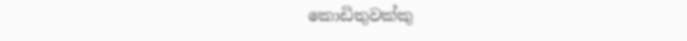කොඩිතුවක්කු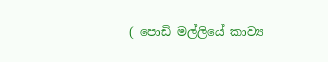( පොඩි මල්ලියේ කාව්‍ය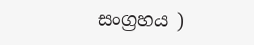සංග්‍රහය )